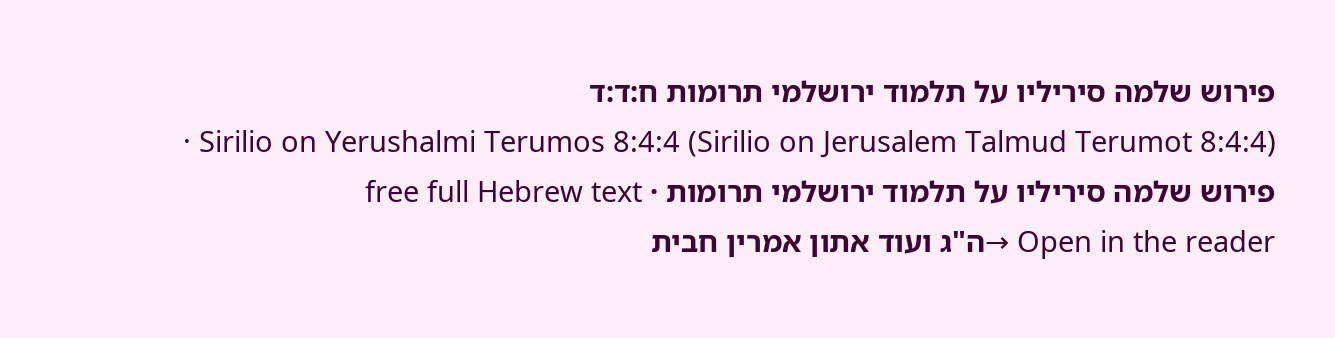פירוש שלמה סיריליו על תלמוד ירושלמי תרומות ח:ד:ד
Sirilio on Yerushalmi Terumos 8:4:4 (Sirilio on Jerusalem Talmud Terumot 8:4:4) · פירוש שלמה סיריליו על תלמוד ירושלמי תרומות · free full Hebrew text
Open in the reader →ה"ג ועוד אתון אמרין חבית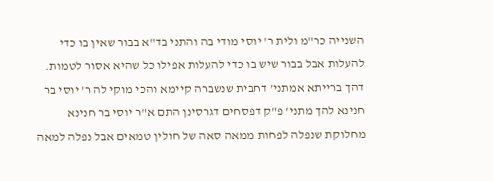השנייה כר"מ ולית ר' יוסי מודי בה והתני בד"א בבור שאין בו כדי להעלות אבל בבור שיש בו כדי להעלות אפילו כל שהיא אסור לטמות. דהך ברייתא אמתני' דחבית שנשברה קיימא והכי מוקי לה ר' יוסי בר חנינא להך מתני' פ"ק דפסחים דגרסינן התם א"ר יוסי בר חנינא מחלוקת שנפלה לפחות ממאה סאה של חולין טמאים אבל נפלה למאה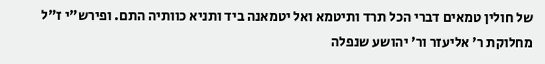של חולין טמאים דברי הכל תרד ותיטמא ואל יטמאנה ביד ותניא כוותיה התם. ופירש"י ז"ל מחלוקת ר' אליעזר ור' יהושע שנפלה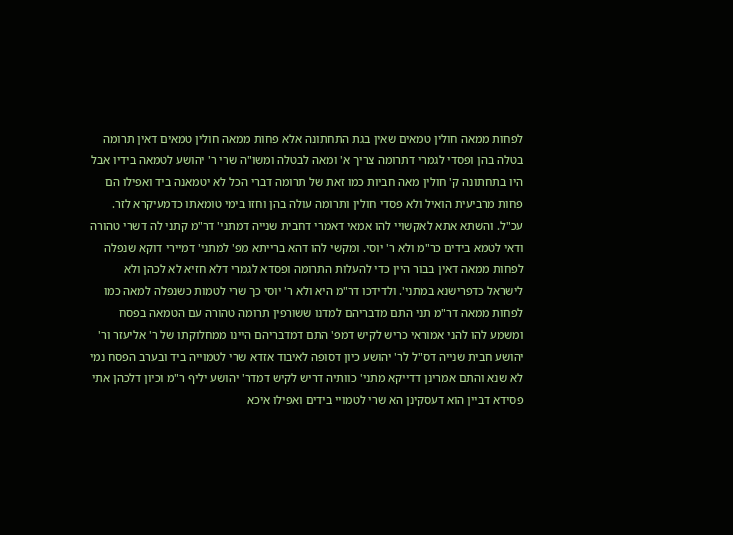לפחות ממאה חולין טמאים שאין בגת התחתונה אלא פחות ממאה חולין טמאים דאין תרומה בטלה בהן ופסדי לגמרי דתרומה צריך א' ומאה לבטלה ומשו"ה שרי ר' יהושע לטמאה בידיו אבל היו בתחתונה ק' חולין מאה חביות כמו זאת של תרומה דברי הכל לא יטמאנה ביד ואפילו הם פחות מרביעית הואיל ולא פסדי חולין ותרומה עולה בהן וחזו בימי טומאתו כדמעיקרא לזר. עכ"ל. והשתא אתא לאקשויי להו אמאי דאמרי דחבית שנייה דמתני' דר"מ קתני לה דשרי טהורה ודאי לטמא בידים כר"מ ולא ר' יוסי. ומקשי להו דהא ברייתא מפ' למתני' דמיירי דוקא שנפלה לפחות ממאה דאין בבור היין כדי להעלות התרומה ופסדא לגמרי דלא חזיא לא לכהן ולא לישראל כדפרישנא במתני'. ולדידכו דר"מ היא ולא ר' יוסי כך שרי לטמות כשנפלה למאה כמו לפחות ממאה דר"מ תני התם מדבריהם למדנו ששורפין תרומה טהורה עם הטמאה בפסח ומשמע להו להני אמוראי כריש לקיש דמפ' התם דמדבריהם היינו ממחלוקתו של ר' אליעזר ור' יהושע חבית שנייה דס"ל לר' יהושע כיון דסופה לאיבוד אזדא שרי לטמוייה ביד ובערב הפסח נמי לא שנא והתם אמרינן דדייקא מתני' כוותיה דריש לקיש דמדר' יהושע יליף ר"מ וכיון דלכהן אתי פסידא דביין הוא דעסקינן הא שרי לטמויי בידים ואפילו איכא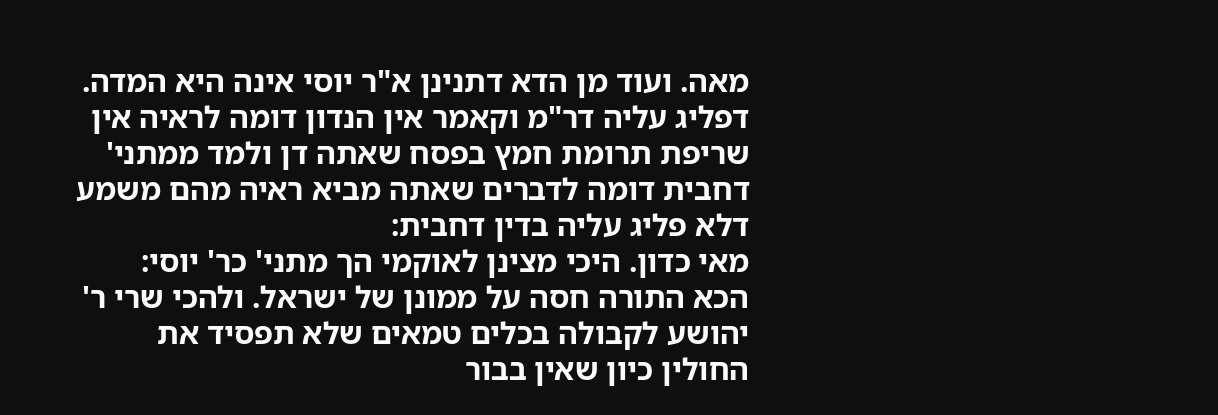מאה. ועוד מן הדא דתנינן א"ר יוסי אינה היא המדה. דפליג עליה דר"מ וקאמר אין הנדון דומה לראיה אין שריפת תרומת חמץ בפסח שאתה דן ולמד ממתני' דחבית דומה לדברים שאתה מביא ראיה מהם משמע דלא פליג עליה בדין דחבית:
מאי כדון. היכי מצינן לאוקמי הך מתני' כר' יוסי:
הכא התורה חסה על ממונן של ישראל. ולהכי שרי ר' יהושע לקבולה בכלים טמאים שלא תפסיד את החולין כיון שאין בבור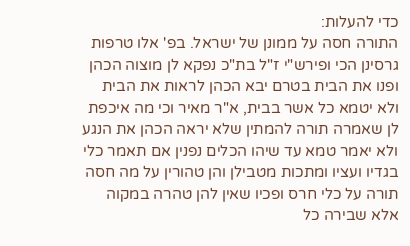כדי להעלות:
התורה חסה על ממונן של ישראל. בפ' אלו טרפות גרסינן הכי ופירש"י ז"ל בת"כ נפקא לן מוצוה הכהן ופנו את הבית בטרם יבא הכהן לראות את הבית ולא יטמא כל אשר בבית, א"ר מאיר וכי מה איכפת לן שאמרה תורה להמתין שלא יראה הכהן את הנגע ולא יאמר טמא עד שיהו הכלים נפנין אם תאמר כלי בגדיו ועציו ומתכות מטבילן והן טהורין על מה חסה תורה על כלי חרס ופכיו שאין להן טהרה במקוה אלא שבירה כל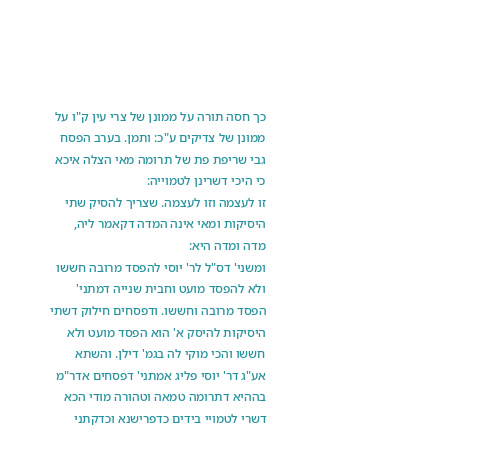כך חסה תורה על ממונן של צרי עין ק"ו על ממונן של צדיקים ע"כ: ותמן. בערב הפסח גבי שריפת פת של תרומה מאי הצלה איכא כי היכי דשרינן לטמוייה:
זו לעצמה וזו לעצמה. שצריך להסיק שתי היסיקות ומאי אינה המדה דקאמר ליה, מדה ומדה היא:
ומשני' דס"ל לר' יוסי להפסד מרובה חששו ולא להפסד מועט וחבית שנייה דמתני' הפסד מרובה וחששו. ודפסחים חילוק דשתי היסיקות להיסק א' הוא הפסד מועט ולא חששו והכי מוקי לה בגמ' דילן. והשתא אע"ג דר' יוסי פליג אמתני' דפסחים אדר"מ בההיא דתרומה טמאה וטהורה מודי הכא דשרי לטמויי בידים כדפרישנא וכדקתני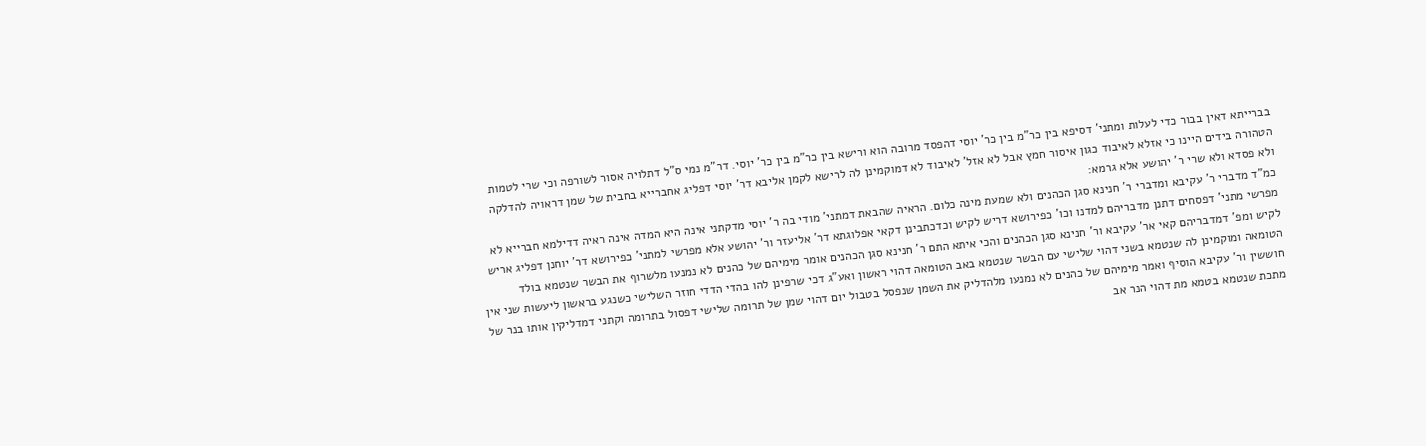בברייתא דאין בבור כדי לעלות ומתני' דסיפא בין כר"מ בין כר' יוסי דהפסד מרובה הוא ורישא בין כר"מ בין כר' יוסי. דר"מ נמי ס"ל דתלויה אסור לשורפה וכי שרי לטמות הטהורה בידים היינו כי אזלא לאיבוד כגון איסור חמץ אבל לא אזל' לאיבוד לא דמוקמינן לה לרישא לקמן אליבא דר' יוסי דפליג אחברייא בחבית של שמן דראויה להדלקה ולא פסדא ולא שרי ר' יהושע אלא גרמא:
כמ"ד מדברי ר' עקיבא ומדברי ר' חנינא סגן הכהנים ולא שמעת מינה כלום. הראיה שהבאת דמתני' מודי בה ר' יוסי מדקתני אינה היא המדה אינה ראיה דדילמא חברייא לא מפרשי מתני' דפסחים דתנן מדבריהם למדנו וכו' כפירושא דריש לקיש וכדכתבינן דקאי אפלוגתא דר' אליעזר ור' יהושע אלא מפרשי למתני' כפירושא דר' יוחנן דפליג אריש לקיש ומפ' דמדבריהם קאי אר' עקיבא ור' חנינא סגן הכהנים והכי איתא התם ר' חנינא סגן הכהנים אומר מימיהם של כהנים לא נמנעו מלשרוף את הבשר שנטמא בולד הטומאה ומוקמינן לה שנטמא בשני דהוי שלישי עם הבשר שנטמא באב הטומאה דהוי ראשון ואע"ג דכי שרפינן להו בהדי הדדי חוזר השלישי כשנגע בראשון ליעשות שני אין חוששין ור' עקיבא הוסיף ואמר מימיהם של כהנים לא נמנעו מלהדליק את השמן שנפסל בטבול יום דהוי שמן של תרומה שלישי דפסול בתרומה וקתני דמדליקין אותו בנר של מתכת שנטמא בטמא מת דהוי הנר אב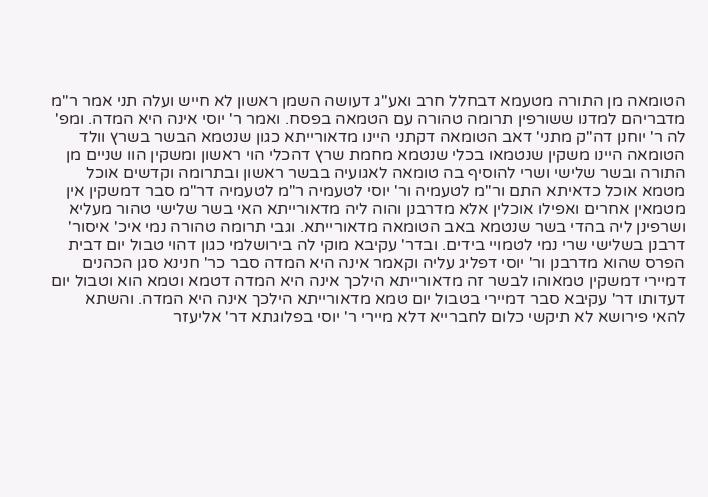הטומאה מן התורה מטעמא דבחלל חרב ואע"ג דעושה השמן ראשון לא חייש ועלה תני אמר ר"מ מדבריהם למדנו ששורפין תרומה טהורה עם הטמאה בפסח. ואמר ר' יוסי אינה היא המדה. ומפ' לה ר' יוחנן דה"ק מתני' דאב הטומאה דקתני היינו מדאורייתא כגון שנטמא הבשר בשרץ וולד הטומאה היינו משקין שנטמאו בכלי שנטמא מחמת שרץ דהכלי הוי ראשון ומשקין הוו שניים מן התורה ובשר שלישי ושרי להוסיף בה טומאה לאגועיה בבשר ראשון ובתרומה וקדשים אוכל מטמא אוכל כדאיתא התם ור"מ לטעמיה ור' יוסי לטעמיה ר"מ לטעמיה דר"מ סבר דמשקין אין מטמאין אחרים ואפילו אוכלין אלא מדרבנן והוה ליה מדאורייתא האי בשר שלישי טהור מעליא ושרפינן ליה בהדי בשר שנטמא באב הטומאה מדאורייתא. וגבי תרומה טהורה נמי איכ' איסור' דרבנן בשלישי שרי נמי לטמויי בידים. ובדר' עקיבא מוקי לה בירושלמי כגון דהוי טבול יום דבית הפרס שהוא מדרבנן ור' יוסי דפליג עליה וקאמר אינה היא המדה סבר כר' חנינא סגן הכהנים דמיירי דמשקין טמאוהו לבשר זה מדאורייתא הילכך אינה היא המדה דטמא וטמא הוא וטבול יום דעדותו דר' עקיבא סבר דמיירי בטבול יום טמא מדאורייתא הילכך אינה היא המדה. והשתא להאי פירושא לא תיקשי כלום לחברייא דלא מיירי ר' יוסי בפלוגתא דר' אליעזר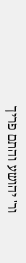ור' יהושע והתם פריך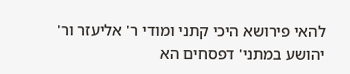להאי פירושא היכי קתני ומודי ר' אליעזר ור' יהושע במתני' דפסחים הא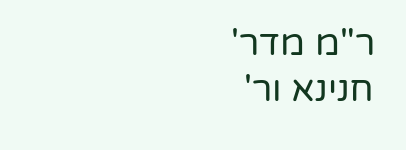ר"מ מדר' חנינא ור'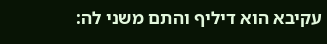עקיבא הוא דיליף והתם משני לה: